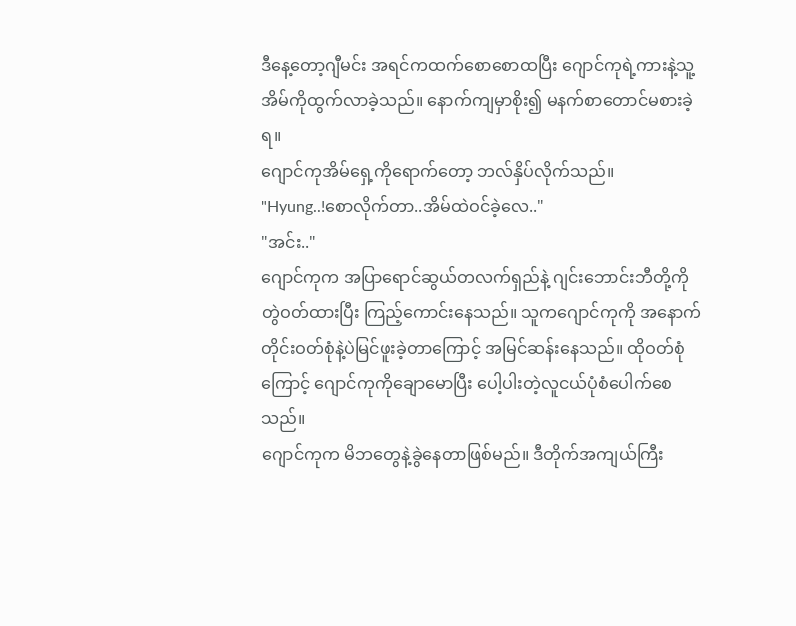ဒီနေ့တော့ဂျီမင်း အရင်ကထက်စောစောထပြီး ဂျောင်ကုရဲ့ကားနဲ့သူ့အိမ်ကိုထွက်လာခဲ့သည်။ နောက်ကျမှာစိုး၍ မနက်စာတောင်မစားခဲ့ရ။
ဂျောင်ကုအိမ်ရှေ့ကိုရောက်တော့ ဘလ်နှိပ်လိုက်သည်။
"Hyung..!စောလိုက်တာ..အိမ်ထဲဝင်ခဲ့လေ.."
"အင်း.."
ဂျောင်ကုက အပြာရောင်ဆွယ်တလက်ရှည်နဲ့ ဂျင်းဘောင်းဘီတို့ကိုတွဲဝတ်ထားပြီး ကြည့်ကောင်းနေသည်။ သူကဂျောင်ကုကို အနောက်တိုင်းဝတ်စုံနဲ့ပဲမြင်ဖူးခဲ့တာကြောင့် အမြင်ဆန်းနေသည်။ ထိုဝတ်စုံကြောင့် ဂျောင်ကုကိုချောမောပြီး ပေါ့ပါးတဲ့လူငယ်ပုံစံပေါက်စေသည်။
ဂျောင်ကုက မိဘတွေနဲ့ခွဲနေတာဖြစ်မည်။ ဒီတိုက်အကျယ်ကြီး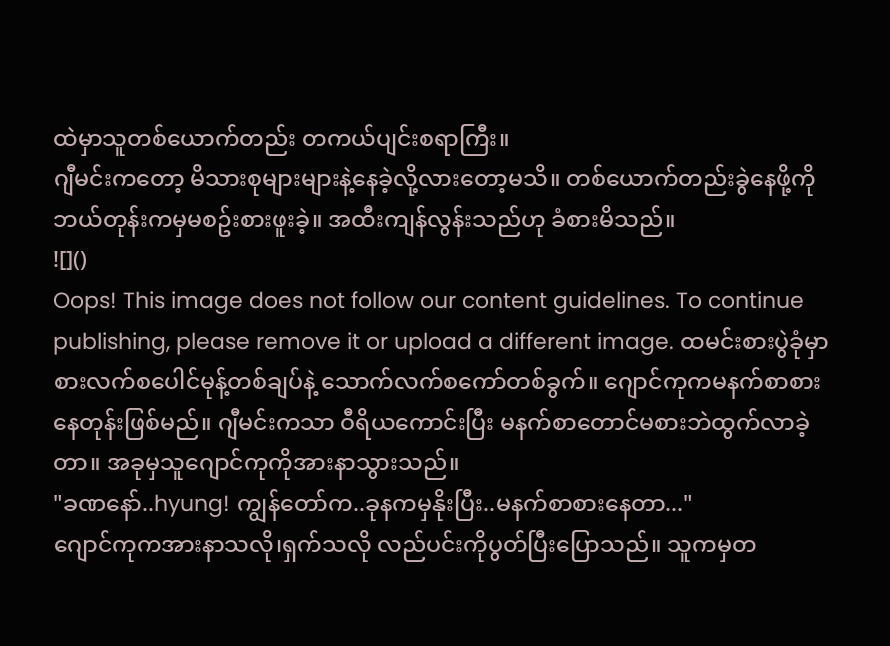ထဲမှာသူတစ်ယောက်တည်း တကယ်ပျင်းစရာကြီး။
ဂျီမင်းကတော့ မိသားစုများများနဲ့နေခဲ့လို့လားတော့မသိ။ တစ်ယောက်တည်းခွဲနေဖို့ကိုဘယ်တုန်းကမှမစဥ်းစားဖူးခဲ့။ အထီးကျန်လွန်းသည်ဟု ခံစားမိသည်။
![]()
Oops! This image does not follow our content guidelines. To continue publishing, please remove it or upload a different image. ထမင်းစားပွဲခုံမှာ စားလက်စပေါင်မုန့်တစ်ချပ်နဲ့ သောက်လက်စကော်တစ်ခွက်။ ဂျောင်ကုကမနက်စာစားနေတုန်းဖြစ်မည်။ ဂျီမင်းကသာ ဝီရိယကောင်းပြီး မနက်စာတောင်မစားဘဲထွက်လာခဲ့တာ။ အခုမှသူဂျောင်ကုကိုအားနာသွားသည်။
"ခဏနော်..hyung! ကျွန်တော်က..ခုနကမှနိုးပြီး..မနက်စာစားနေတာ..."
ဂျောင်ကုကအားနာသလို၊ရှက်သလို လည်ပင်းကိုပွတ်ပြီးပြောသည်။ သူကမှတ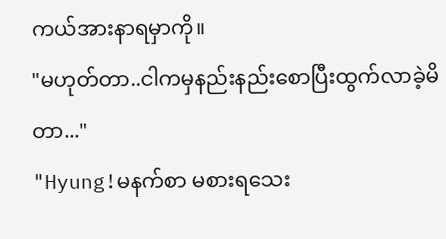ကယ်အားနာရမှာကို။
"မဟုတ်တာ..ငါကမှနည်းနည်းစောပြီးထွက်လာခဲ့မိတာ..."
"Hyung!မနက်စာ မစားရသေး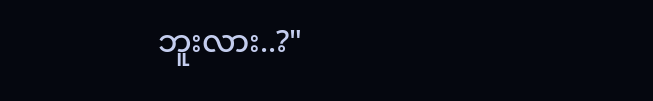ဘူးလား..?"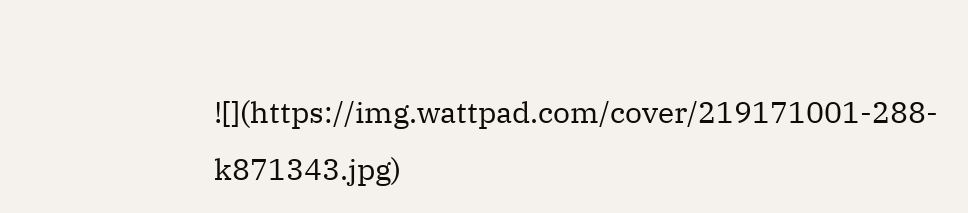![](https://img.wattpad.com/cover/219171001-288-k871343.jpg)